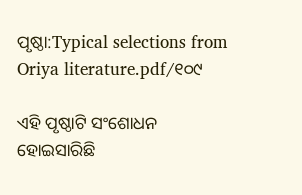ପୃଷ୍ଠା:Typical selections from Oriya literature.pdf/୧୦୯

ଏହି ପୃଷ୍ଠାଟି ସଂଶୋଧନ ହୋଇସାରିଛି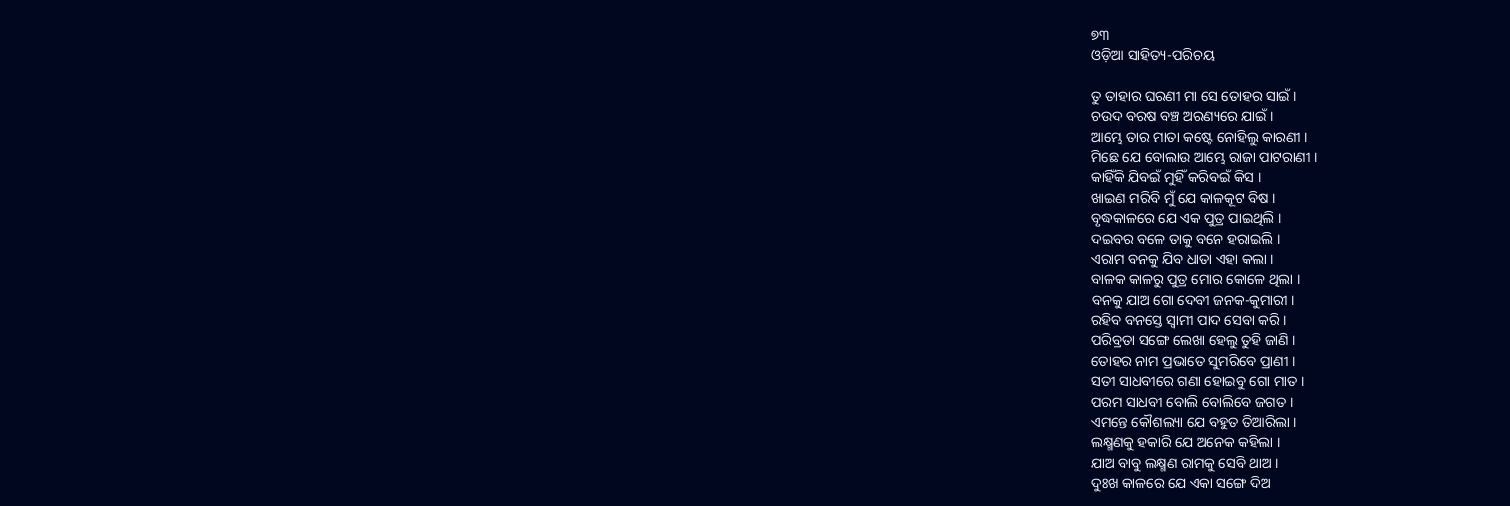୭୩
ଓଡ଼ିଆ ସାହିତ୍ୟ-ପରିଚୟ

ତୁ ତାହାର ଘରଣୀ ମା ସେ ତୋହର ସାଇଁ ।
ଚଉଦ ବରଷ ବଞ୍ଚ ଅରଣ୍ୟରେ ଯାଇଁ ।
ଆମ୍ଭେ ତାର ମାତା କଷ୍ଟେ ନୋହିଲୁ କାରଣୀ ।
ମିଛେ ଯେ ବୋଲାଉ ଆମ୍ଭେ ରାଜା ପାଟରାଣୀ ।
କାହିଁକି ଯିବଇଁ ମୁହିଁ କରିବଇଁ କିସ ।
ଖାଇଣ ମରିବି ମୁଁ ଯେ କାଳକୂଟ ବିଷ ।
ବୃଦ୍ଧକାଳରେ ଯେ ଏକ ପୁତ୍ର ପାଇଥିଲି ।
ଦଇବର ବଳେ ତାକୁ ବନେ ହରାଇଲି ।
ଏରାମ ବନ‌କୁ ଯିବ ଧାତା ଏହା କଲା ।
ବାଳକ କାଳରୁ ପୁତ୍ର ମୋର କୋଳେ ଥିଲା ।
ବନ‌କୁ ଯାଅ ଗୋ ଦେବୀ ଜନ‌କ-କୁମାରୀ ।
ରହିବ ବନସ୍ତେ ସ୍ୱାମୀ ପାଦ ସେବା କରି ।
ପରିବ୍ରତା ସଙ୍ଗେ ଲେଖା ହେଲୁ ତୁହି ଜାଣି ।
ତୋହର ନାମ ପ୍ରଭାତେ ସୁମରିବେ ପ୍ରାଣୀ ।
ସତୀ ସାଧବୀରେ ଗଣା ହୋଇବୁ ଗୋ ମାତ ।
ପରମ ସାଧବୀ ବୋଲି ବୋଲିବେ ଜଗତ ।
ଏମନ୍ତେ କୌଶଲ୍ୟା ଯେ ବ‌ହୁତ ତିଆରିଲା ।
ଲକ୍ଷ୍ମଣକୁ ହକାରି ଯେ ଅନେକ କ‌ହିଲା ।
ଯାଅ ବାବୁ ଲକ୍ଷ୍ମଣ ରାମକୁ ସେବି ଥାଅ ।
ଦୁଃଖ କାଳରେ ଯେ ଏକା ସଙ୍ଗେ ଦିଅ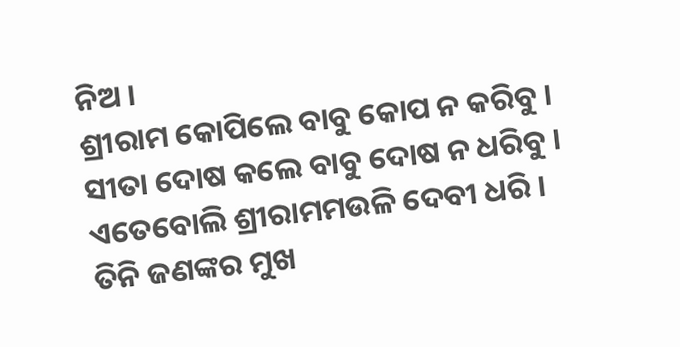ନିଅ ।
ଶ୍ରୀରାମ କୋପିଲେ ବାବୁ କୋପ ନ କରିବୁ ।
ସୀତା ଦୋଷ କଲେ ବାବୁ ଦୋଷ ନ ଧରିବୁ ।
ଏତେବୋଲି ଶ୍ରୀରାମ‌ମଉଳି ଦେବୀ ଧରି ।
ତିନି ଜଣଙ୍କର ମୁଖ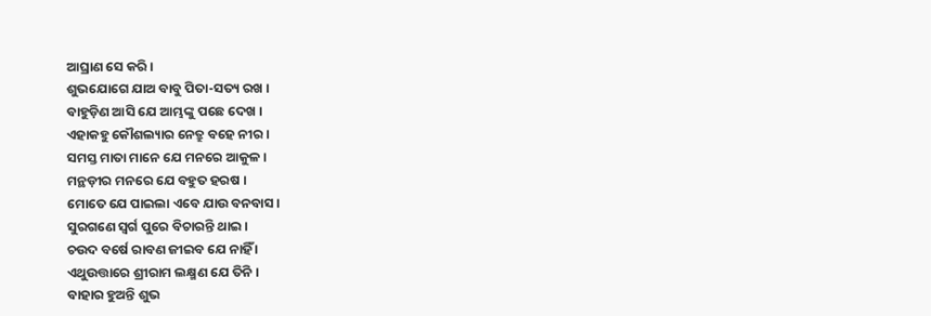ଆଘ୍ରାଣ ସେ କରି ।
ଶୁଭ‌ଯୋଗେ ଯାଅ ବାବୁ ପିତା-ସତ୍ୟ ରଖ ।
ବାହୁଡ଼ିଣ ଆସି ଯେ ଆମ୍ଭଙ୍କୁ ପଛେ ଦେଖ ।
ଏହାକ‌ହୁ କୌଶଲ୍ୟାର ନେତ୍ରୁ ବ‌ହେ ନୀର ।
ସମସ୍ତ ମାତା ମାନେ ଯେ ମନରେ ଆକୁଳ ।
ମନ୍ଥଡ଼ୀର ମନରେ ଯେ ବ‌ହୁତ ହରଷ ।
ମୋତେ ଯେ ପାଇଲା ଏବେ ଯାଉ ବନବାସ ।
ସୁରଗଣେ ସ୍ୱର୍ଗ ପୁରେ ବିଚାରନ୍ତି ଥାଇ ।
ଚଉଦ ବର୍ଷେ ରାବଣ ଜୀଇବ ଯେ ନାହିଁ ।
ଏଥୁଉତ୍ତାରେ ଶ୍ରୀରାମ ଲକ୍ଷ୍ମଣ ଯେ ତିନି ।
ବାହାର ହୁଅନ୍ତି ଶୁଭ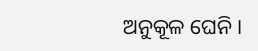ଅନୁକୂଳ ଘେନି ।